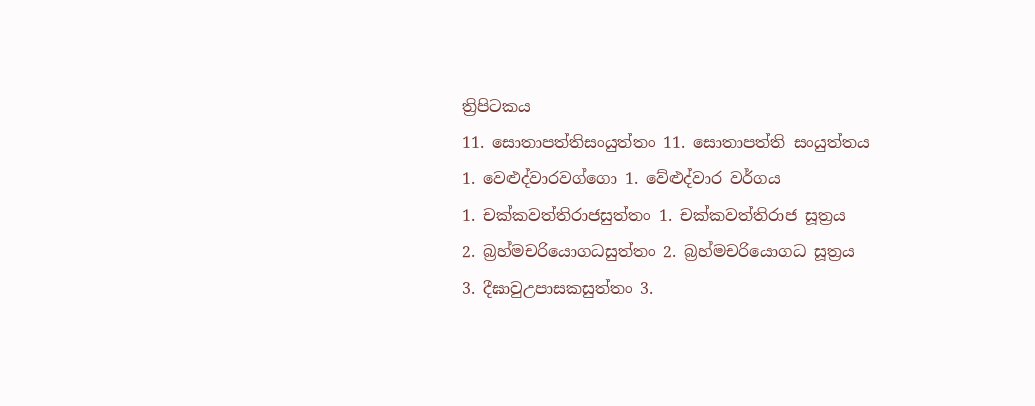ත්‍රිපිටකය
11. සොතාපත්තිසංයුත්තං 11. සොතාපත්ති සංයුත්තය
1. වෙළුද්වාරවග්ගො 1. වේළුද්වාර වර්ගය
1. චක්කවත්තිරාජසුත්තං 1. චක්කවත්තිරාජ සූත්‍රය
2. බ්‍රහ්මචරියොගධසුත්තං 2. බ්‍රහ්මචරියොගධ සූත්‍රය
3. දීඝාවුඋපාසකසුත්තං 3.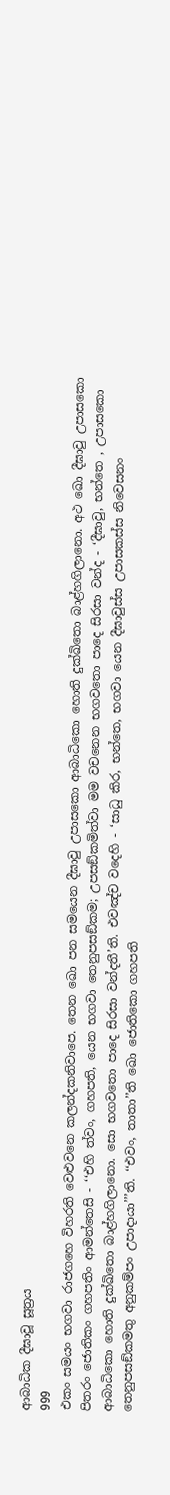ආබාධික දීඝාවූ සූත්‍රය
999
එකං සමයං භගවා රාජගහෙ විහරති වෙළුවනෙ කලන්දකනිවාපෙ. තෙන ඛො පන සමයෙන දීඝාවු උපාසකො ආබාධිකො හොති දුක්ඛිතො බාළ්හගිලානො. අථ ඛො දීඝාවු උපාසකො පිතරං ජොතිකං ගහපතිං ආමන්තෙසි - ‘‘එහි ත්වං, ගහපති, යෙන භගවා තෙනුපසඞ්කම; උපසඞ්කමිත්වා මම වචනෙන භගවතො පාදෙ සිරසා වන්ද - ‘දීඝාවු, භන්තෙ , උපාසකො ආබාධිකො හොති දුක්ඛිතො බාළ්හගිලානො. සො භගවතො පාදෙ සිරසා වන්දතී’ති. එවඤ්ච වදෙහි - ‘සාධු කිර, භන්තෙ, භගවා යෙන දීඝාවුස්ස උපාසකස්ස නිවෙසනං තෙනුපසඞ්කමතු අනුකම්පං උපාදායා’’’ති. ‘‘එවං, තාතා’’ති ඛො ජොතිකො ගහපති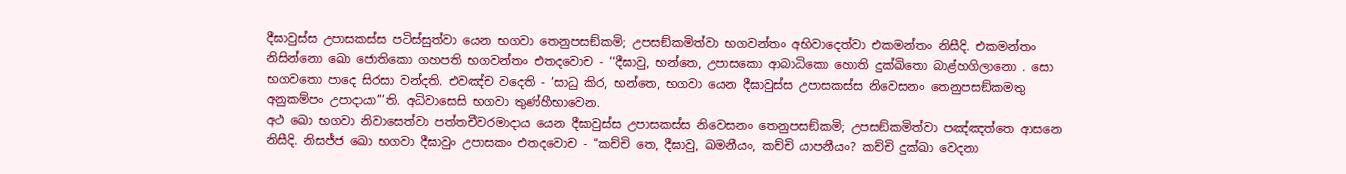දීඝාවුස්ස උපාසකස්ස පටිස්සුත්වා යෙන භගවා තෙනුපසඞ්කමි; උපසඞ්කමිත්වා භගවන්තං අභිවාදෙත්වා එකමන්තං නිසීදි. එකමන්තං නිසින්නො ඛො ජොතිකො ගහපති භගවන්තං එතදවොච - ‘‘දීඝාවු, භන්තෙ, උපාසකො ආබාධිකො හොති දුක්ඛිතො බාළ්හගිලානො . සො භගවතො පාදෙ සිරසා වන්දති. එවඤ්ච වදෙති - ‘සාධු කිර, භන්තෙ, භගවා යෙන දීඝාවුස්ස උපාසකස්ස නිවෙසනං තෙනුපසඞ්කමතු අනුකම්පං උපාදායා’’’ති. අධිවාසෙසි භගවා තුණ්හීභාවෙන.
අථ ඛො භගවා නිවාසෙත්වා පත්තචීවරමාදාය යෙන දීඝාවුස්ස උපාසකස්ස නිවෙසනං තෙනුපසඞ්කමි; උපසඞ්කමිත්වා පඤ්ඤත්තෙ ආසනෙ නිසීදි. නිසජ්ජ ඛො භගවා දීඝාවුං උපාසකං එතදවොච - ‘‘කච්චි තෙ, දීඝාවු, ඛමනීයං, කච්චි යාපනීයං? කච්චි දුක්ඛා වෙදනා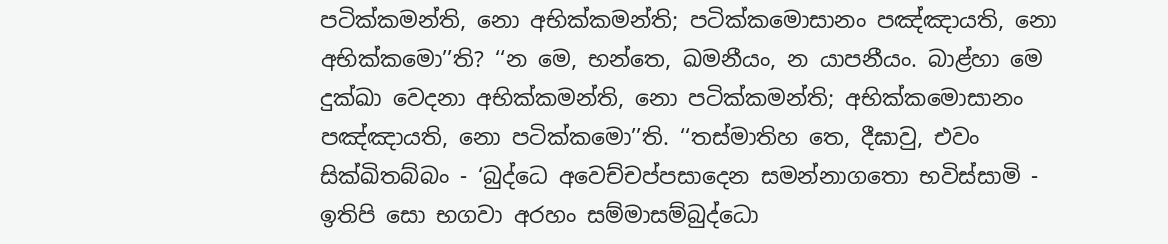පටික්කමන්ති, නො අභික්කමන්ති; පටික්කමොසානං පඤ්ඤායති, නො අභික්කමො’’ති? ‘‘න මෙ, භන්තෙ, ඛමනීයං, න යාපනීයං. බාළ්හා මෙ දුක්ඛා වෙදනා අභික්කමන්ති, නො පටික්කමන්ති; අභික්කමොසානං පඤ්ඤායති, නො පටික්කමො’’ති. ‘‘තස්මාතිහ තෙ, දීඝාවු, එවං සික්ඛිතබ්බං - ‘බුද්ධෙ අවෙච්චප්පසාදෙන සමන්නාගතො භවිස්සාමි - ඉතිපි සො භගවා අරහං සම්මාසම්බුද්ධො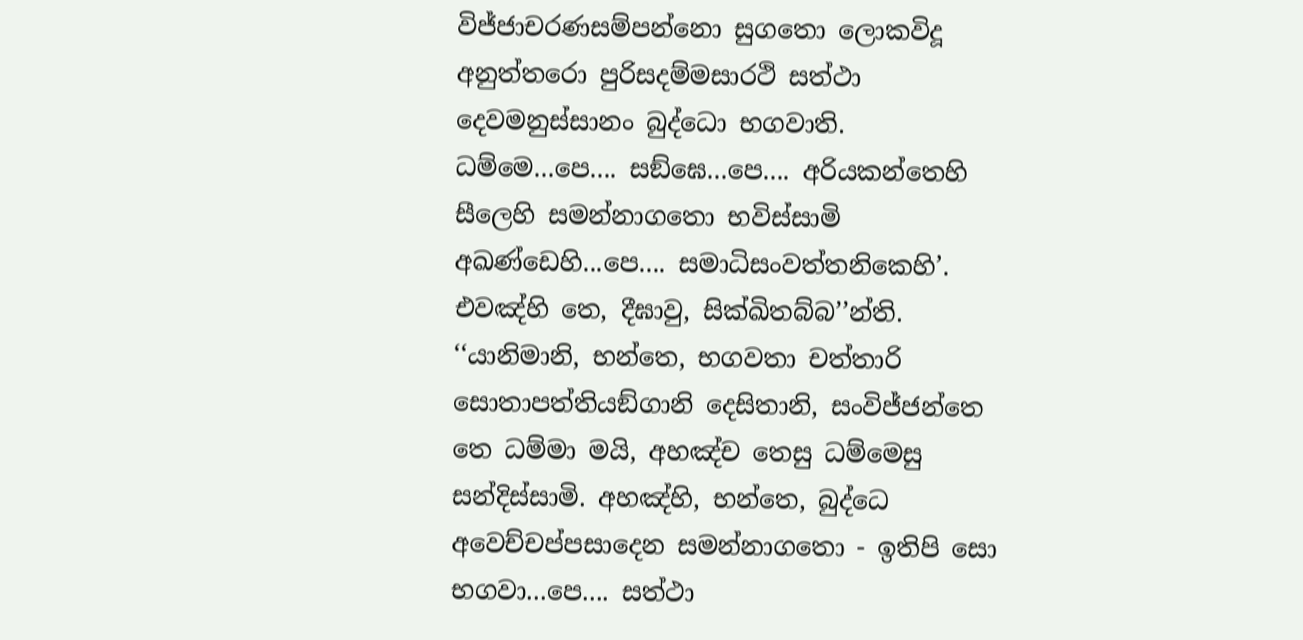විජ්ජාචරණසම්පන්නො සුගතො ලොකවිදූ අනුත්තරො පුරිසදම්මසාරථි සත්ථා දෙවමනුස්සානං බුද්ධො භගවාති. ධම්මෙ...පෙ.... සඞ්ඝෙ...පෙ.... අරියකන්තෙහි සීලෙහි සමන්නාගතො භවිස්සාමි අඛණ්ඩෙහි...පෙ.... සමාධිසංවත්තනිකෙහි’. එවඤ්හි තෙ, දීඝාවු, සික්ඛිතබ්බ’’න්ති.
‘‘යානිමානි, භන්තෙ, භගවතා චත්තාරි සොතාපත්තියඞ්ගානි දෙසිතානි, සංවිජ්ජන්තෙ තෙ ධම්මා මයි, අහඤ්ච තෙසු ධම්මෙසු සන්දිස්සාමි. අහඤ්හි, භන්තෙ, බුද්ධෙ අවෙච්චප්පසාදෙන සමන්නාගතො - ඉතිපි සො භගවා...පෙ.... සත්ථා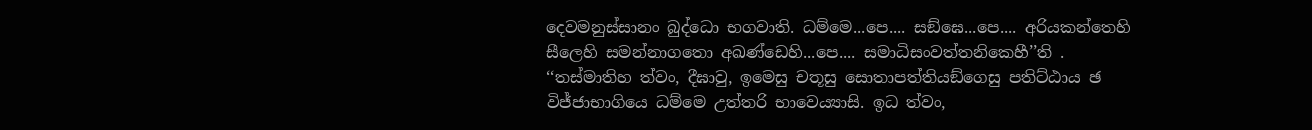දෙවමනුස්සානං බුද්ධො භගවාති. ධම්මෙ...පෙ.... සඞ්ඝෙ...පෙ.... අරියකන්තෙහි සීලෙහි සමන්නාගතො අඛණ්ඩෙහි...පෙ.... සමාධිසංවත්තනිකෙහී’’ති . ‘‘තස්මාතිහ ත්වං, දීඝාවු, ඉමෙසු චතූසු සොතාපත්තියඞ්ගෙසු පතිට්ඨාය ඡ විජ්ජාභාගියෙ ධම්මෙ උත්තරි භාවෙය්‍යාසි. ඉධ ත්වං,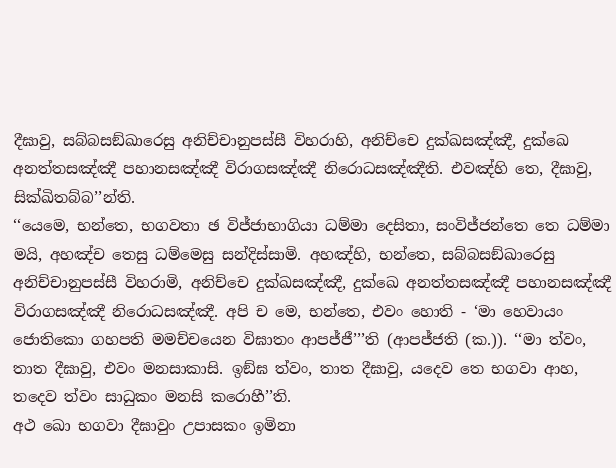දීඝාවු, සබ්බසඞ්ඛාරෙසු අනිච්චානුපස්සී විහරාහි, අනිච්චෙ දුක්ඛසඤ්ඤී, දුක්ඛෙ අනත්තසඤ්ඤී පහානසඤ්ඤී විරාගසඤ්ඤී නිරොධසඤ්ඤීති. එවඤ්හි තෙ, දීඝාවු, සික්ඛිතබ්බ’’න්ති.
‘‘යෙමෙ, භන්තෙ, භගවතා ඡ විජ්ජාභාගියා ධම්මා දෙසිතා, සංවිජ්ජන්තෙ තෙ ධම්මා මයි, අහඤ්ච තෙසු ධම්මෙසු සන්දිස්සාමි. අහඤ්හි, භන්තෙ, සබ්බසඞ්ඛාරෙසු අනිච්චානුපස්සී විහරාමි, අනිච්චෙ දුක්ඛසඤ්ඤී, දුක්ඛෙ අනත්තසඤ්ඤී පහානසඤ්ඤී විරාගසඤ්ඤී නිරොධසඤ්ඤී. අපි ච මෙ, භන්තෙ, එවං හොති - ‘මා හෙවායං ජොතිකො ගහපති මමච්චයෙන විඝාතං ආපජ්ජී’’’ති (ආපජ්ජති (ක.)). ‘‘මා ත්වං, තාත දීඝාවු, එවං මනසාකාසි. ඉඞ්ඝ ත්වං, තාත දීඝාවු, යදෙව තෙ භගවා ආහ, තදෙව ත්වං සාධුකං මනසි කරොහී’’ති.
අථ ඛො භගවා දීඝාවුං උපාසකං ඉමිනා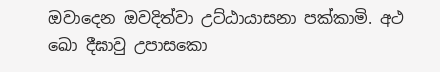ඔවාදෙන ඔවදිත්වා උට්ඨායාසනා පක්කාමි. අථ ඛො දීඝාවු උපාසකො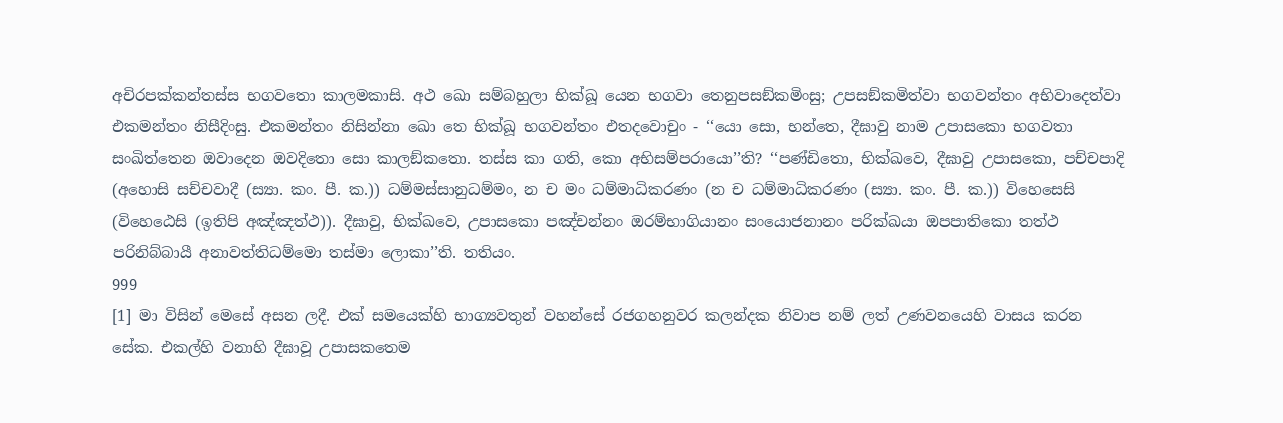අචිරපක්කන්තස්ස භගවතො කාලමකාසි. අථ ඛො සම්බහුලා භික්ඛූ යෙන භගවා තෙනුපසඞ්කමිංසු; උපසඞ්කමිත්වා භගවන්තං අභිවාදෙත්වා එකමන්තං නිසීදිංසු. එකමන්තං නිසින්නා ඛො තෙ භික්ඛූ භගවන්තං එතදවොචුං - ‘‘යො සො, භන්තෙ, දීඝාවු නාම උපාසකො භගවතා සංඛිත්තෙන ඔවාදෙන ඔවදිතො සො කාලඞ්කතො. තස්ස කා ගති, කො අභිසම්පරායො’’ති? ‘‘පණ්ඩිතො, භික්ඛවෙ, දීඝාවු උපාසකො, පච්චපාදි (අහොසි සච්චවාදී (ස්‍යා. කං. පී. ක.)) ධම්මස්සානුධම්මං, න ච මං ධම්මාධිකරණං (න ච ධම්මාධිකරණං (ස්‍යා. කං. පී. ක.)) විහෙසෙසි (විහෙඨෙසි (ඉතිපි අඤ්ඤත්ථ)). දීඝාවු, භික්ඛවෙ, උපාසකො පඤ්චන්නං ඔරම්භාගියානං සංයොජනානං පරික්ඛයා ඔපපාතිකො තත්ථ පරිනිබ්බායී අනාවත්තිධම්මො තස්මා ලොකා’’ති. තතියං.
999
[1] මා විසින් මෙසේ අසන ලදී. එක් සමයෙක්හි භාග්‍යවතුන් වහන්සේ රජගහනුවර කලන්දක නිවාප නම් ලත් උණවනයෙහි වාසය කරන සේක. එකල්හි වනාහි දීඝාවූ උපාසකතෙම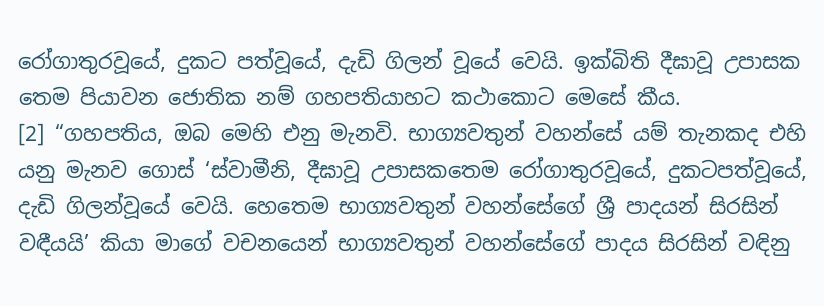රෝගාතුරවූයේ, දුකට පත්වූයේ, දැඩි ගිලන් වූයේ වෙයි. ඉක්බිති දීඝාවූ උපාසක තෙම පියාවන ජොතික නම් ගහපතියාහට කථාකොට මෙසේ කීය.
[2] “ගහපතිය, ඔබ මෙහි එනු මැනවි. භාග්‍යවතුන් වහන්සේ යම් තැනකද එහි යනු මැනව ගොස් ‘ස්වාමීනි, දීඝාවූ උපාසකතෙම රෝගාතුරවූයේ, දුකටපත්වූයේ, දැඩි ගිලන්වූයේ වෙයි. හෙතෙම භාග්‍යවතුන් වහන්සේගේ ශ්‍රී පාදයන් සිරසින් වඳීයයි’ කියා මාගේ වචනයෙන් භාග්‍යවතුන් වහන්සේගේ පාදය සිරසින් වඳිනු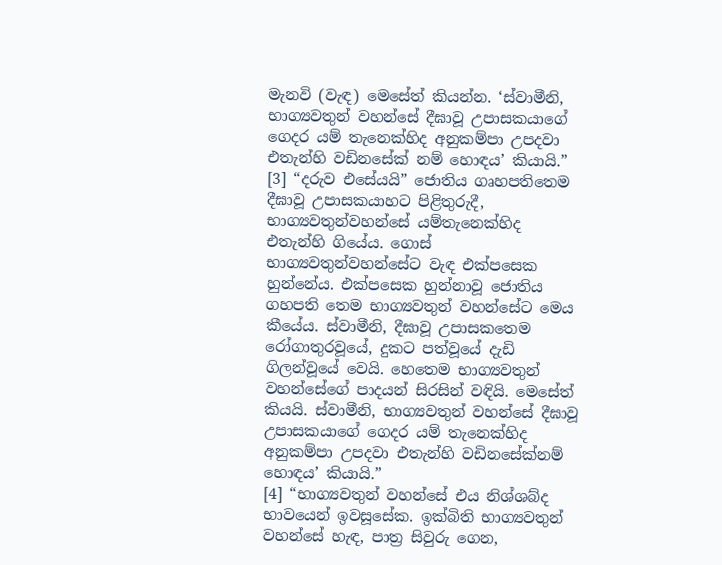මැනවි (වැඳ) මෙසේත් කියන්න. ‘ස්වාමීනි, භාග්‍යවතුන් වහන්සේ දීඝාවූ උපාසකයාගේ ගෙදර යම් තැනෙක්හිද අනුකම්පා උපදවා එතැන්හි වඩිනසේක් නම් හොඳය’ කියායි.”
[3] “දරුව එසේයයි” ජොතිය ගෘහපතිතෙම දීඝාවූ උපාසකයාහට පිළිතුරුදී, භාග්‍යවතුන්වහන්සේ යම්තැනෙක්හිද එතැන්හි ගියේය. ගොස් භාග්‍යවතුන්වහන්සේට වැඳ එක්පසෙක හුන්නේය. එක්පසෙක හුන්නාවූ ජොතිය ගහපති තෙම භාග්‍යවතුන් වහන්සේට මෙය කීයේය. ස්වාමීනි, දීඝාවූ උපාසකතෙම රෝගාතුරවූයේ, දුකට පත්වූයේ දැඩි ගිලන්වූයේ වෙයි. හෙතෙම භාග්‍යවතුන් වහන්සේගේ පාදයන් සිරසින් වඳියි. මෙසේත් කියයි. ස්වාමීනි, භාග්‍යවතුන් වහන්සේ දීඝාවූ උපාසකයාගේ ගෙදර යම් තැනෙක්හිද අනුකම්පා උපදවා එතැන්හි වඩිනසේක්නම් හොඳය’ කියායි.”
[4] “භාග්‍යවතුන් වහන්සේ එය නිශ්ශබ්ද භාවයෙන් ඉවසූසේක. ඉක්බිති භාග්‍යවතුන් වහන්සේ හැඳ, පාත්‍ර සිවුරු ගෙන,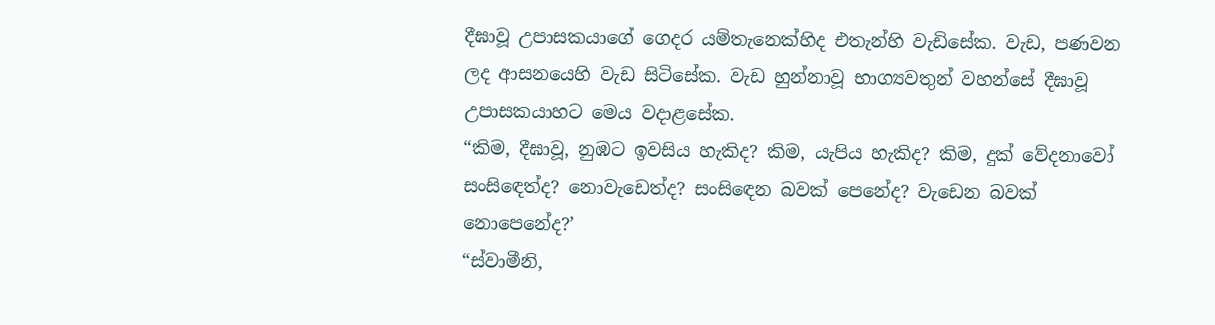දීඝාවූ උපාසකයාගේ ගෙදර යම්තැනෙක්හිද එතැන්හි වැඩිසේක. වැඩ, පණවන ලද ආසනයෙහි වැඩ සිටිසේක. වැඩ හුන්නාවූ භාග්‍යවතුන් වහන්සේ දීඝාවූ උපාසකයාහට මෙය වදාළසේක.
“කිම, දීඝාවූ, නුඹට ඉවසිය හැකිද? කිම, යැපිය හැකිද? කිම, දුක් වේදනාවෝ සංසිඳෙත්ද? නොවැඩෙත්ද? සංසිඳෙන බවක් පෙනේද? වැඩෙන බවක් නොපෙනේද?’
“ස්වාමීනි,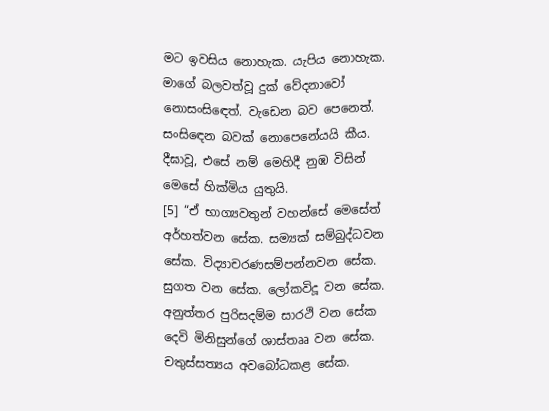මට ඉවසිය නොහැක. යැපිය නොහැක. මාගේ බලවත්වූ දුක් වේදනාවෝ නොසංසිඳෙත්. වැඩෙන බව පෙනෙත්. සංසිඳෙන බවක් නොපෙනේයයි කීය. දීඝාවූ, එසේ නම් මෙහිදී නුඹ විසින් මෙසේ හික්මිය යුතුයි.
[5] “ඒ භාග්‍යවතුන් වහන්සේ මෙසේත් අර්හත්වන සේක. සම්‍යක් සම්බුද්ධවන සේක. විද්‍යාචරණසම්පන්නවන සේක. සුගත වන සේක. ලෝකවිදූ වන සේක. අනුත්තර පුරිසදම්ම සාරථි වන සේක දෙවි මිනිසුන්ගේ ශාස්තෲ වන සේක. චතුස්සත්‍යය අවබෝධකළ සේක.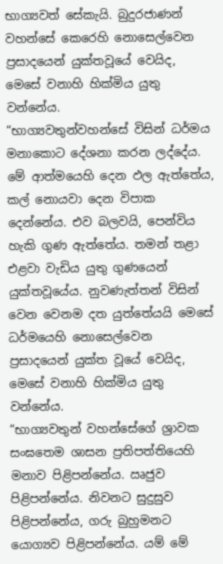භාග්‍යවත් සේකැයි. බුදුරජාණන් වහන්සේ කෙරෙහි නොසෙල්වෙන ප්‍රසාදයෙන් යුක්තවූයේ වෙයිද, මෙසේ වනාහි හික්මිය යුතු වන්නේය.
“භාග්‍යවතුන්වහන්සේ විසින් ධර්මය මනාකොට දේශනා කරන ලද්දේය. මේ ආත්මයෙහි දෙන ඵල ඇත්තේය, කල් නොයවා දෙන විපාක දෙන්නේය. එව බලවයි, පෙන්විය හැකි ගුණ ඇත්තේය. තමන් තළා එළවා වැඩිය යුතු ගුණයෙන් යුක්තවූයේය. නුවණැත්තන් විසින් වෙන වෙනම දත යුත්තේයයි මෙසේ ධර්මයෙහි නොසෙල්වෙන ප්‍රසාදයෙන් යුක්ත වූයේ වෙයිද, මෙසේ වනාහි හික්මිය යුතු වන්නේය.
“භාග්‍යවතුන් වහන්සේගේ ශ්‍රාවක සංඝතෙම ශාසන ප්‍රතිපත්තියෙහි මනාව පිළිපන්නේය. ඍජුව පිළිපන්නේය. නිවනට සුදුසුව පිළිපන්නේය, ගරු බුහුමනට යොග්‍යව පිළිපන්නේය. යම් මේ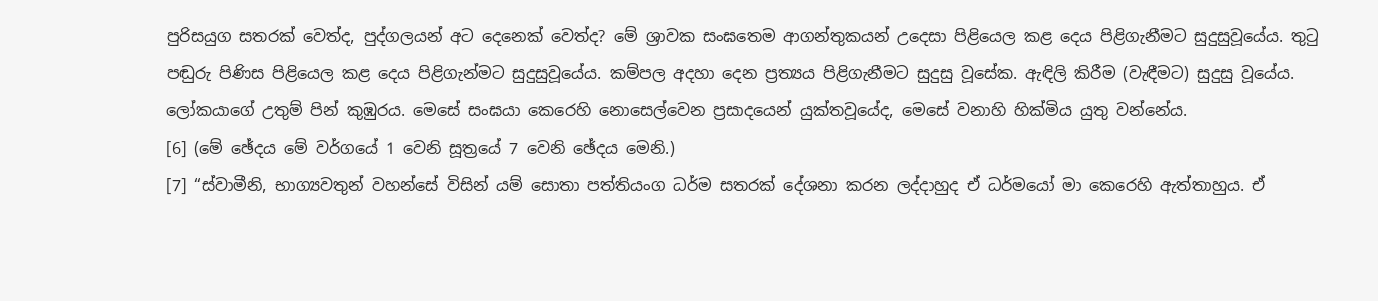පුරිසයුග සතරක් වෙත්ද, පුද්ගලයන් අට දෙනෙක් වෙත්ද? මේ ශ්‍රාවක සංඝතෙම ආගන්තුකයන් උදෙසා පිළියෙල කළ දෙය පිළිගැනීමට සුදුසුවූයේය. තුටු පඬුරු පිණිස පිළියෙල කළ දෙය පිළිගැන්මට සුදුසුවූයේය. කම්පල අදහා දෙන ප්‍රත්‍යය පිළිගැනීමට සුදුසු වූසේක. ඇඳිලි කිරීම (වැඳීමට) සුදුසු වූයේය. ලෝකයාගේ උතුම් පින් කුඹුරය. මෙසේ සංඝයා කෙරෙහි නොසෙල්වෙන ප්‍රසාදයෙන් යුක්තවූයේද, මෙසේ වනාහි හික්මිය යුතු වන්නේය.
[6] (මේ ඡේදය මේ වර්ගයේ 1 වෙනි සූත්‍රයේ 7 වෙනි ඡේදය මෙනි.)
[7] “ස්වාමීනි, භාග්‍යවතුන් වහන්සේ විසින් යම් සොතා පත්තියංග ධර්ම සතරක් දේශනා කරන ලද්දාහුද ඒ ධර්මයෝ මා කෙරෙහි ඇත්තාහුය. ඒ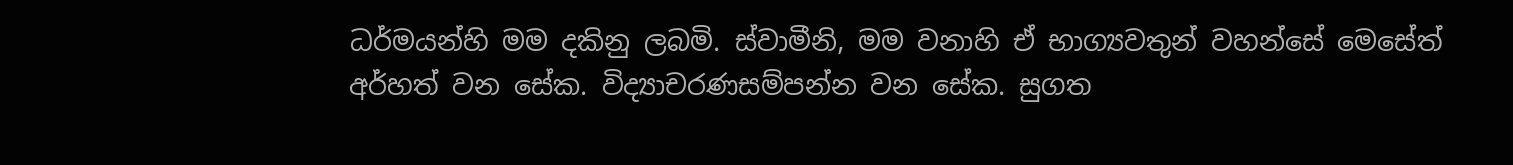ධර්මයන්හි මම දකිනු ලබමි. ස්වාමීනි, මම වනාහි ඒ භාග්‍යවතුන් වහන්සේ මෙසේත් අර්හත් වන සේක. විද්‍යාචරණසම්පන්න වන සේක. සුගත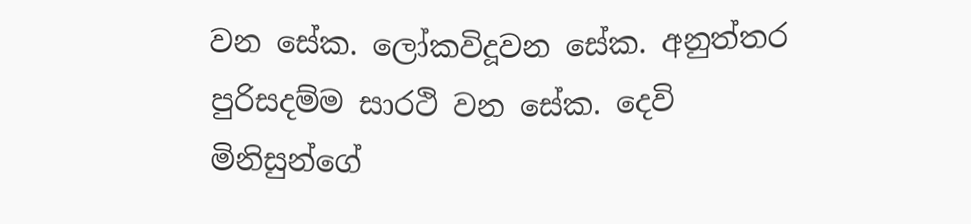වන සේක. ලෝකවිදූවන සේක. අනුත්තර පුරිසදම්ම සාරථි වන සේක. දෙවි මිනිසුන්ගේ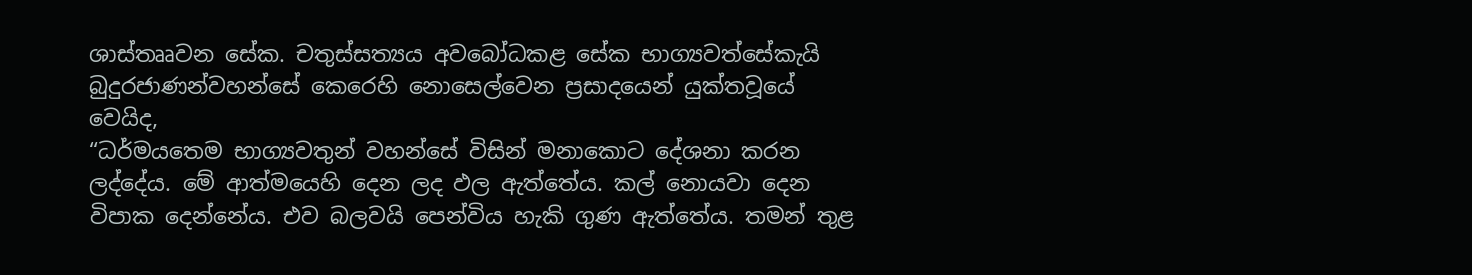ශාස්තෲවන සේක. චතුස්සත්‍යය අවබෝධකළ සේක භාග්‍යවත්සේකැයි බුදුරජාණන්වහන්සේ කෙරෙහි නොසෙල්වෙන ප්‍රසාදයෙන් යුක්තවූයේ වෙයිද,
“ධර්මයතෙම භාග්‍යවතුන් වහන්සේ විසින් මනාකොට දේශනා කරන ලද්දේය. මේ ආත්මයෙහි දෙන ලද ඵල ඇත්තේය. කල් නොයවා දෙන විපාක දෙන්නේය. එව බලවයි පෙන්විය හැකි ගුණ ඇත්තේය. තමන් තුළ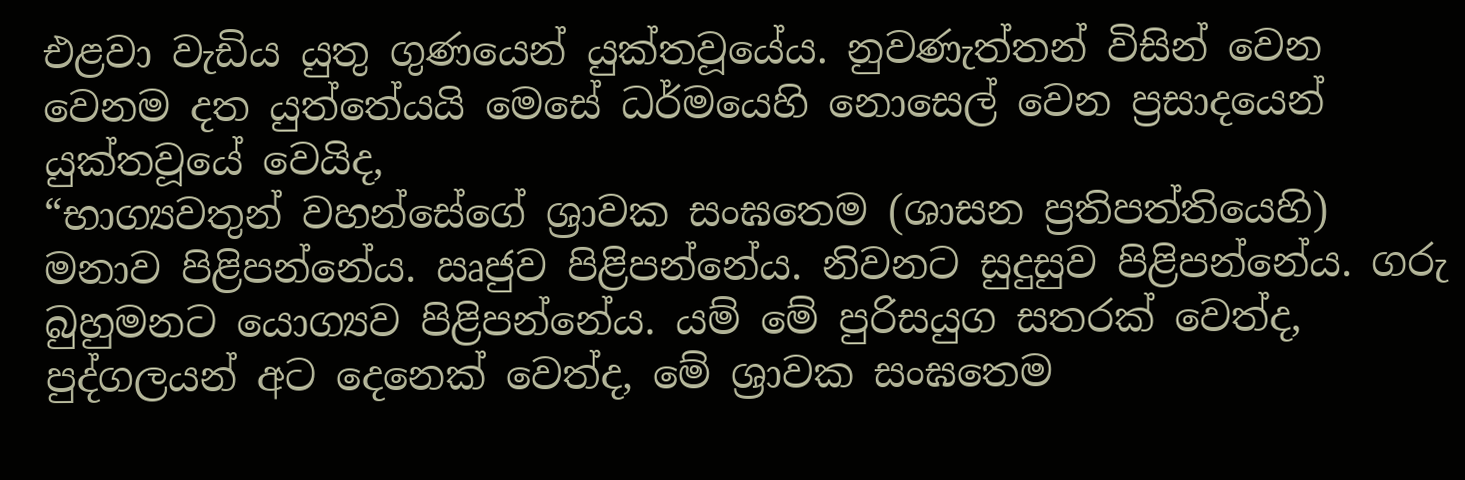එළවා වැඩිය යුතු ගුණයෙන් යුක්තවූයේය. නුවණැත්තන් විසින් වෙන වෙනම දත යුත්තේයයි මෙසේ ධර්මයෙහි නොසෙල් වෙන ප්‍රසාදයෙන් යුක්තවූයේ වෙයිද,
“භාග්‍යවතුන් වහන්සේගේ ශ්‍රාවක සංඝතෙම (ශාසන ප්‍රතිපත්තියෙහි) මනාව පිළිපන්නේය. ඍජුව පිළිපන්නේය. නිවනට සුදුසුව පිළිපන්නේය. ගරු බුහුමනට යොග්‍යව පිළිපන්නේය. යම් මේ පුරිසයුග සතරක් වෙත්ද, පුද්ගලයන් අට දෙනෙක් වෙත්ද, මේ ශ්‍රාවක සංඝතෙම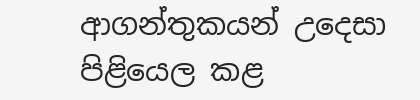ආගන්තුකයන් උදෙසා පිළියෙල කළ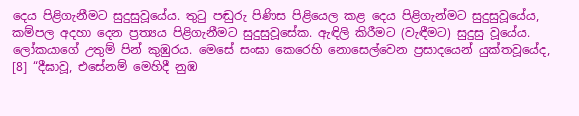දෙය පිළිගැනීමට සුදුසුවූයේය. තුටු පඬුරු පිණිස පිළියෙල කළ දෙය පිළිගැන්මට සුදුසුවූයේය, කම්පල අදහා දෙන ප්‍රත්‍යය පිළිගැනීමට සුදුසුවූසේක. ඇඳිලි කිරීමට (වැඳීමට) සුදුසු වූයේය. ලෝකයාගේ උතුම් පින් කුඹුරය. මෙසේ සංඝා කෙරෙහි නොසෙල්වෙන ප්‍රසාදයෙන් යුක්තවූයේද,
[8] “දීඝාවූ, එසේනම් මෙහිදී නුඹ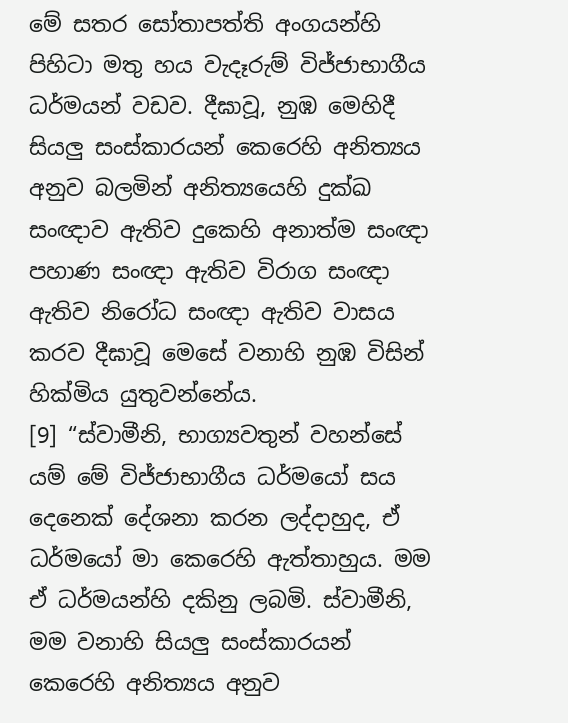මේ සතර සෝතාපත්ති අංගයන්හි පිහිටා මතු හය වැදෑරුම් විජ්ජාභාගීය ධර්මයන් වඩව. දීඝාවූ, නුඹ මෙහිදී සියලු සංස්කාරයන් කෙරෙහි අනිත්‍යය අනුව බලමින් අනිත්‍යයෙහි දුක්ඛ සංඥාව ඇතිව දුකෙහි අනාත්ම සංඥා පහාණ සංඥා ඇතිව විරාග සංඥා ඇතිව නිරෝධ සංඥා ඇතිව වාසය කරව දීඝාවූ මෙසේ වනාහි නුඹ විසින් හික්මිය යුතුවන්නේය.
[9] “ස්වාමීනි, භාග්‍යවතුන් වහන්සේ යම් මේ විජ්ජාභාගීය ධර්මයෝ සය දෙනෙක් දේශනා කරන ලද්දාහුද, ඒ ධර්මයෝ මා කෙරෙහි ඇත්තාහුය. මම ඒ ධර්මයන්හි දකිනු ලබමි. ස්වාමීනි, මම වනාහි සියලු සංස්කාරයන් කෙරෙහි අනිත්‍යය අනුව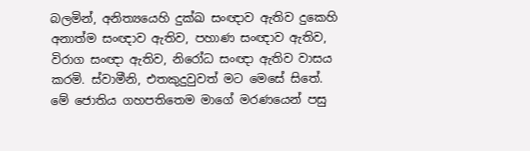බලමින්, අනිත්‍යයෙහි දුක්ඛ සංඥාව ඇතිව දුකෙහි අනාත්ම සංඥාව ඇතිව, පහාණ සංඥාව ඇතිව, විරාග සංඥා ඇතිව, නිරෝධ සංඥා ඇතිව වාසය කරමි. ස්වාමීනි, එතකුදුවුවත් මට මෙසේ සිතේ. මේ ජොතිය ගහපතිතෙම මාගේ මරණයෙන් පසු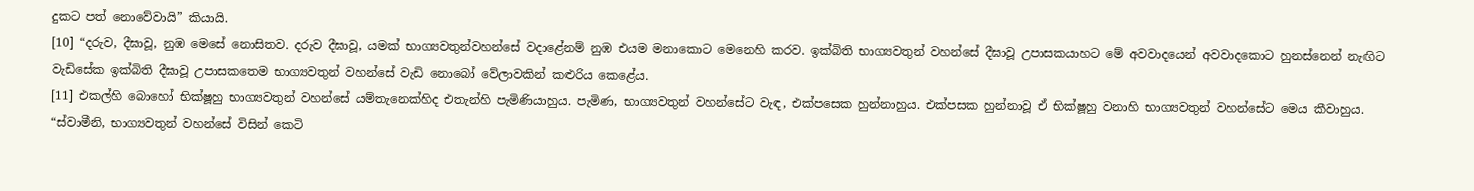දුකට පත් නොවේවායි” කියායි.
[10] “දරුව, දීඝාවූ, නුඹ මෙසේ නොසිතව. දරුව දීඝාවූ, යමක් භාග්‍යවතුන්වහන්සේ වදාළේනම් නුඹ එයම මනාකොට මෙනෙහි කරව. ඉක්බිති භාග්‍යවතුන් වහන්සේ දීඝාවූ උපාසකයාහට මේ අවවාදයෙන් අවවාදකොට හුනස්නෙන් නැඟිට වැඩිසේක ඉක්බිති දීඝාවූ උපාසකතෙම භාග්‍යවතුන් වහන්සේ වැඩි නොබෝ වේලාවකින් කළුරිය කෙළේය.
[11] එකල්හි බොහෝ භික්ෂූහු භාග්‍යවතුන් වහන්සේ යම්තැනෙක්හිද එතැන්හි පැමිණියාහුය. පැමිණ, භාග්‍යවතුන් වහන්සේට වැඳ, එක්පසෙක හුන්නාහුය. එක්පසක හුන්නාවූ ඒ භික්ෂූහු වනාහි භාග්‍යවතුන් වහන්සේට මෙය කීවාහුය.
“ස්වාමීනි, භාග්‍යවතුන් වහන්සේ විසින් කෙටි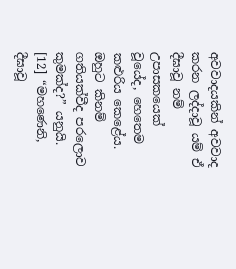අවවාදයකින් අවවාද කරන ලද්දාවූ යම් ඒ දීඝාවූ නම් උපාසකයෙක් වූයේද, හෙතෙම කළුරිය කෙළේය. ඔහුට කිනම් ගතියක්වීද පරලොව කුමක්ද?” යනුයි.
[12] “මහණෙනි, දීඝාවූ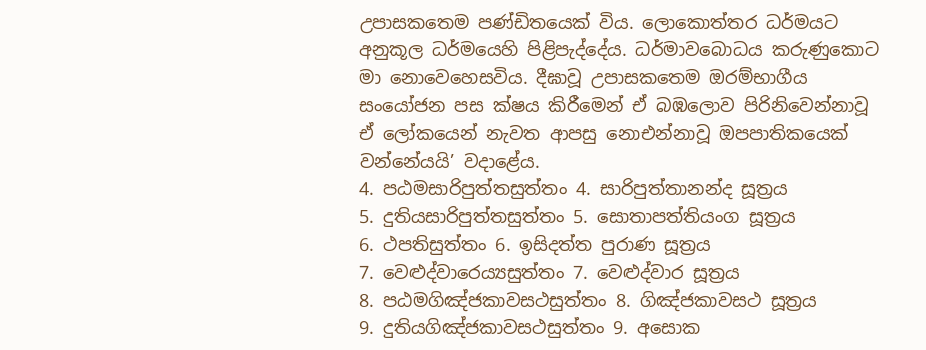උපාසකතෙම පණ්ඩිතයෙක් විය. ලොකොත්තර ධර්මයට අනුකූල ධර්මයෙහි පිළිපැද්දේය. ධර්මාවබොධය කරුණුකොට මා නොවෙහෙසවිය. දීඝාවූ උපාසකතෙම ඔරම්භාගීය සංයෝජන පස ක්ෂය කිරීමෙන් ඒ බඹලොව පිරිනිවෙන්නාවූ ඒ ලෝකයෙන් නැවත ආපසු නොඑන්නාවූ ඔපපාතිකයෙක් වන්නේයයි’ වදාළේය.
4. පඨමසාරිපුත්තසුත්තං 4. සාරිපුත්තානන්ද සූත්‍රය
5. දුතියසාරිපුත්තසුත්තං 5. සොතාපත්තියංග සූත්‍රය
6. ථපතිසුත්තං 6. ඉසිදත්ත පුරාණ සූත්‍රය
7. වෙළුද්වාරෙය්‍යසුත්තං 7. වෙළුද්වාර සූත්‍රය
8. පඨමගිඤ්ජකාවසථසුත්තං 8. ගිඤ්ජකාවසථ සූත්‍රය
9. දුතියගිඤ්ජකාවසථසුත්තං 9. අසොක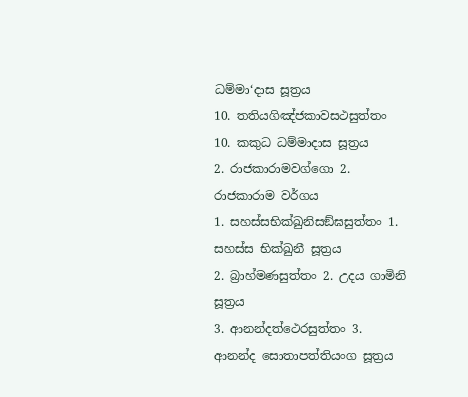ධම්මා‘දාස සූත්‍රය
10. තතියගිඤ්ජකාවසථසුත්තං 10. කකුධ ධම්මාදාස සූත්‍රය
2. රාජකාරාමවග්ගො 2. රාජකාරාම වර්ගය
1. සහස්සභික්ඛුනිසඞ්ඝසුත්තං 1. සහස්ස භික්ඛුනී සූත්‍රය
2. බ්‍රාහ්මණසුත්තං 2. උදය ගාමිනි සූත්‍රය
3. ආනන්දත්ථෙරසුත්තං 3. ආනන්ද සොතාපත්තියංග සූත්‍රය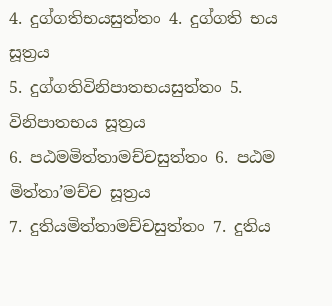4. දුග්ගතිභයසුත්තං 4. දුග්ගති භය සූත්‍රය
5. දුග්ගතිවිනිපාතභයසුත්තං 5. විනිපාතභය සූත්‍රය
6. පඨමමිත්තාමච්චසුත්තං 6. පඨම මිත්තා’මච්ච සූත්‍රය
7. දුතියමිත්තාමච්චසුත්තං 7. දුතිය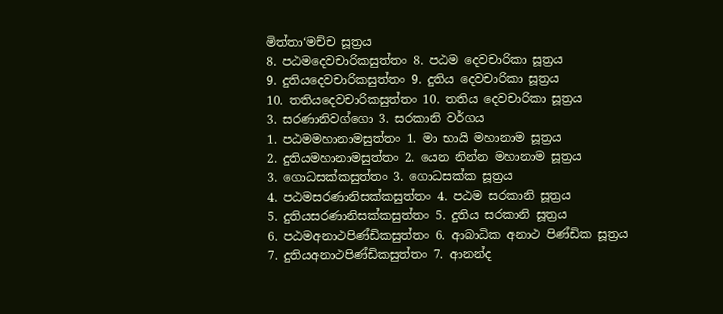මිත්තා‘මච්ච සූත්‍රය
8. පඨමදෙවචාරිකසුත්තං 8. පඨම දෙවචාරිකා සූත්‍රය
9. දුතියදෙවචාරිකසුත්තං 9. දුතිය දෙවචාරිකා සූත්‍රය
10. තතියදෙවචාරිකසුත්තං 10. තතිය දෙවචාරිකා සූත්‍රය
3. සරණානිවග්ගො 3. සරකානි වර්ගය
1. පඨමමහානාමසුත්තං 1. මා භායි මහානාම සූත්‍රය
2. දුතියමහානාමසුත්තං 2. යෙන නින්න මහානාම සූත්‍රය
3. ගොධසක්කසුත්තං 3. ගොධසක්ක සූත්‍රය
4. පඨමසරණානිසක්කසුත්තං 4. පඨම සරකානි සූත්‍රය
5. දුතියසරණානිසක්කසුත්තං 5. දුතිය සරකානි සූත්‍රය
6. පඨමඅනාථපිණ්ඩිකසුත්තං 6. ආබාධික අනාථ පිණ්ඩික සූත්‍රය
7. දුතියඅනාථපිණ්ඩිකසුත්තං 7. ආනන්ද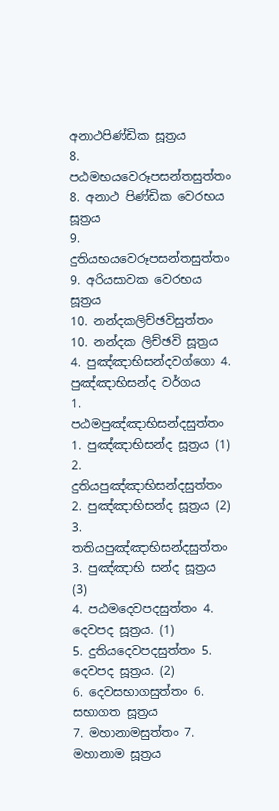අනාථපිණ්ඩික සූත්‍රය
8. පඨමභයවෙරූපසන්තසුත්තං 8. අනාථ පිණ්ඩික වෙරභය සූත්‍රය
9. දුතියභයවෙරූපසන්තසුත්තං 9. අරියසාවක වෙරභය සූත්‍රය
10. නන්දකලිච්ඡවිසුත්තං 10. නන්දක ලිච්ඡවි සූත්‍රය
4. පුඤ්ඤාභිසන්දවග්ගො 4. පුඤ්ඤාභිසන්ද වර්ගය
1. පඨමපුඤ්ඤාභිසන්දසුත්තං 1. පුඤ්ඤාභිසන්ද සූත්‍රය (1)
2. දුතියපුඤ්ඤාභිසන්දසුත්තං 2. පුඤ්ඤාභිසන්ද සූත්‍රය (2)
3. තතියපුඤ්ඤාභිසන්දසුත්තං 3. පුඤ්ඤාභි සන්ද සූත්‍රය (3)
4. පඨමදෙවපදසුත්තං 4. දෙවපද සූත්‍රය. (1)
5. දුතියදෙවපදසුත්තං 5. දෙවපද සූත්‍රය. (2)
6. දෙවසභාගසුත්තං 6. සභාගත සූත්‍රය
7. මහානාමසුත්තං 7. මහානාම සූත්‍රය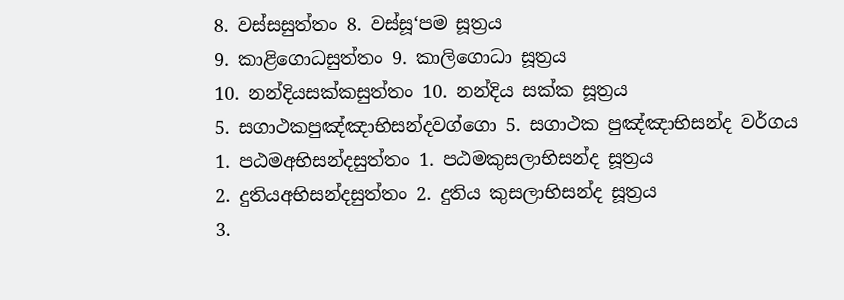8. වස්සසුත්තං 8. වස්සූ‘පම සූත්‍රය
9. කාළිගොධසුත්තං 9. කාලිගොධා සූත්‍රය
10. නන්දියසක්කසුත්තං 10. නන්දිය සක්ක සූත්‍රය
5. සගාථකපුඤ්ඤාභිසන්දවග්ගො 5. සගාථක පුඤ්ඤාභිසන්ද වර්ගය
1. පඨමඅභිසන්දසුත්තං 1. පඨමකුසලාභිසන්ද සූත්‍රය
2. දුතියඅභිසන්දසුත්තං 2. දුතිය කුසලාභිසන්ද සූත්‍රය
3.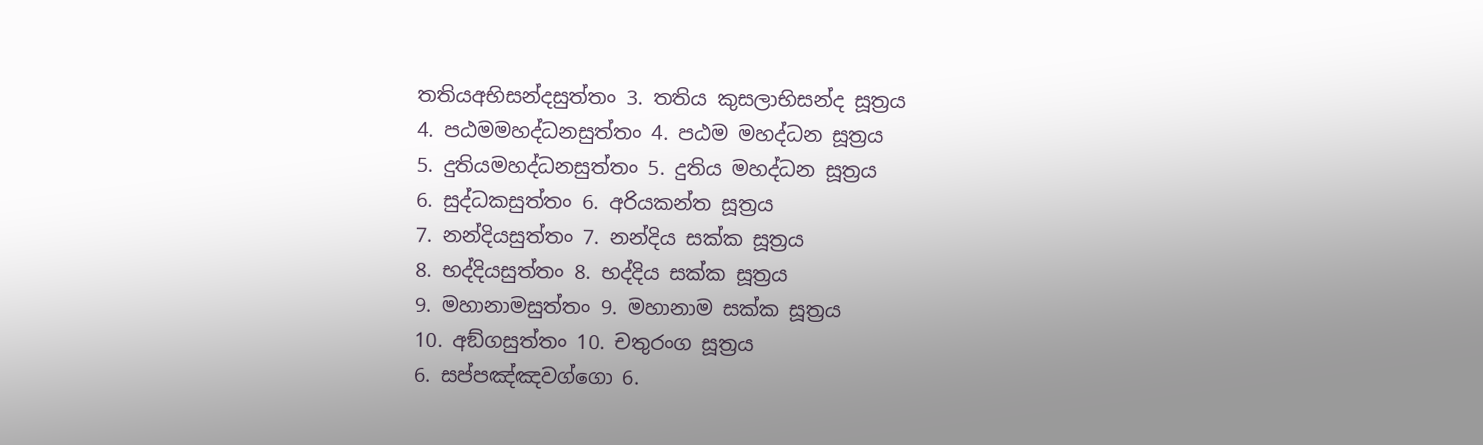තතියඅභිසන්දසුත්තං 3. තතිය කුසලාභිසන්ද සූත්‍රය
4. පඨමමහද්ධනසුත්තං 4. පඨම මහද්ධන සූත්‍රය
5. දුතියමහද්ධනසුත්තං 5. දුතිය මහද්ධන සූත්‍රය
6. සුද්ධකසුත්තං 6. අරියකන්ත සූත්‍රය
7. නන්දියසුත්තං 7. නන්දිය සක්ක සූත්‍රය
8. භද්දියසුත්තං 8. භද්දිය සක්ක සූත්‍රය
9. මහානාමසුත්තං 9. මහානාම සක්ක සූත්‍රය
10. අඞ්ගසුත්තං 10. චතුරංග සූත්‍රය
6. සප්පඤ්ඤවග්ගො 6.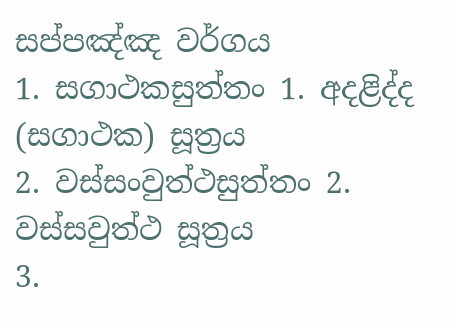සප්පඤ්ඤ වර්ගය
1. සගාථකසුත්තං 1. අදළිද්ද (සගාථක) සූත්‍රය
2. වස්සංවුත්ථසුත්තං 2. වස්සවුත්ථ සූත්‍රය
3.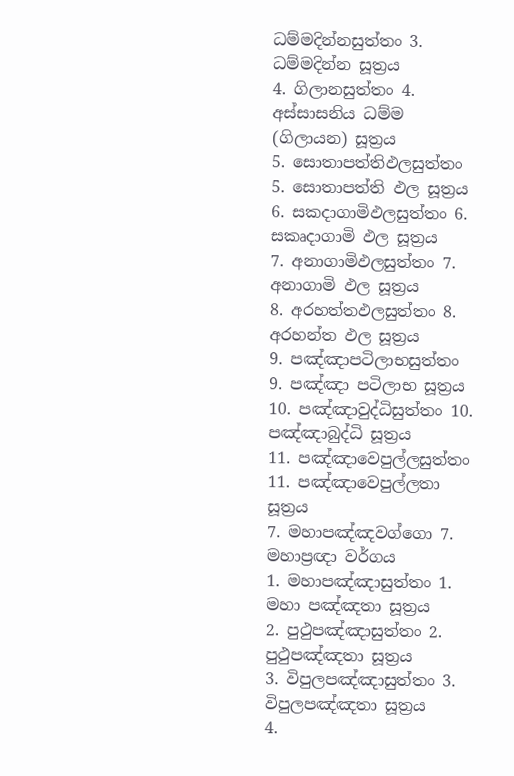ධම්මදින්නසුත්තං 3. ධම්මදින්න සූත්‍රය
4. ගිලානසුත්තං 4. අස්සාසනිය ධම්ම (ගිලායන) සූත්‍රය
5. සොතාපත්තිඵලසුත්තං 5. සොතාපත්ති ඵල සූත්‍රය
6. සකදාගාමිඵලසුත්තං 6. සකෘදාගාමි ඵල සූත්‍රය
7. අනාගාමිඵලසුත්තං 7. අනාගාමි ඵල සූත්‍රය
8. අරහත්තඵලසුත්තං 8. අරහන්ත ඵල සූත්‍රය
9. පඤ්ඤාපටිලාභසුත්තං 9. පඤ්ඤා පටිලාභ සූත්‍රය
10. පඤ්ඤාවුද්ධිසුත්තං 10. පඤ්ඤාබුද්ධි සූත්‍රය
11. පඤ්ඤාවෙපුල්ලසුත්තං 11. පඤ්ඤාවෙපුල්ලතා සූත්‍රය
7. මහාපඤ්ඤවග්ගො 7. මහාප්‍රඥා වර්ගය
1. මහාපඤ්ඤාසුත්තං 1. මහා පඤ්ඤතා සූත්‍රය
2. පුථුපඤ්ඤාසුත්තං 2. පුථුපඤ්ඤතා සූත්‍රය
3. විපුලපඤ්ඤාසුත්තං 3. විපුලපඤ්ඤතා සූත්‍රය
4.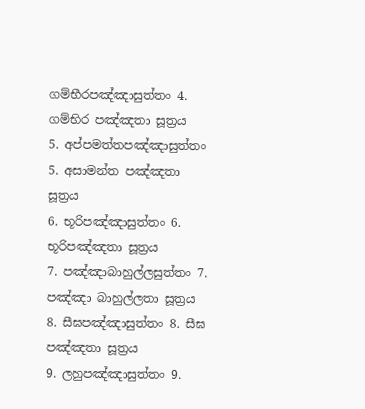ගම්භීරපඤ්ඤාසුත්තං 4. ගම්භිර පඤ්ඤතා සූත්‍රය
5. අප්පමත්තපඤ්ඤාසුත්තං 5. අසාමන්ත පඤ්ඤතා සූත්‍රය
6. භූරිපඤ්ඤාසුත්තං 6. භූරිපඤ්ඤතා සූත්‍රය
7. පඤ්ඤාබාහුල්ලසුත්තං 7. පඤ්ඤා බාහුල්ලතා සූත්‍රය
8. සීඝපඤ්ඤාසුත්තං 8. සීඝ පඤ්ඤතා සූත්‍රය
9. ලහුපඤ්ඤාසුත්තං 9.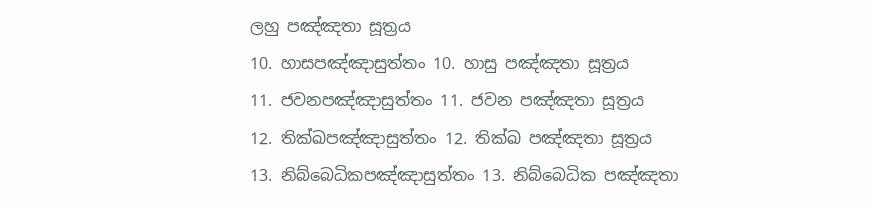ලහු පඤ්ඤතා සූත්‍රය
10. හාසපඤ්ඤාසුත්තං 10. හාසු පඤ්ඤතා සූත්‍රය
11. ජවනපඤ්ඤාසුත්තං 11. ජවන පඤ්ඤතා සූත්‍රය
12. තික්ඛපඤ්ඤාසුත්තං 12. තික්ඛ පඤ්ඤතා සූත්‍රය
13. නිබ්බෙධිකපඤ්ඤාසුත්තං 13. නිබ්බෙධික පඤ්ඤතා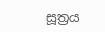සූත්‍රය